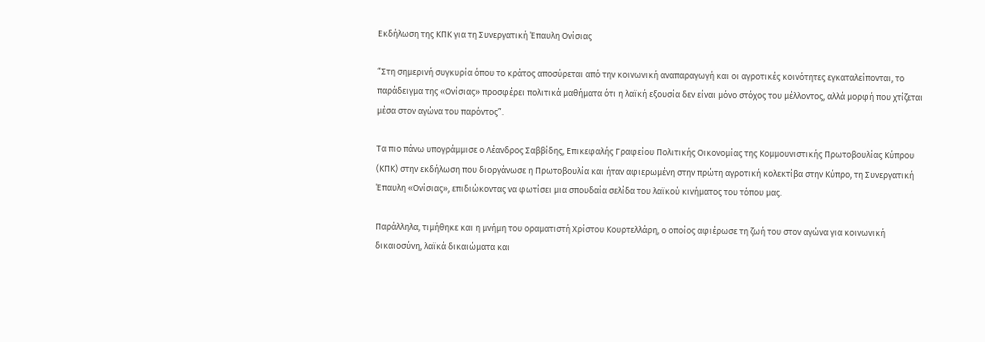Εκδήλωση της ΚΠΚ για τη Συνεργατική Έπαυλη Ονίσιας

“Στη σημερινή συγκυρία όπου το κράτος αποσύρεται από την κοινωνική αναπαραγωγή και οι αγροτικές κοινότητες εγκαταλείπονται, το παράδειγμα της «Ονίσιας» προσφέρει πολιτικά μαθήματα ότι η λαϊκή εξουσία δεν είναι μόνο στόχος του μέλλοντος, αλλά μορφή που χτίζεται μέσα στον αγώνα του παρόντος”.

Τα πιο πάνω υπογράμμισε ο Λέανδρος Σαββίδης, Επικεφαλής Γραφείου Πολιτικής Οικονομίας της Κομμουνιστικής Πρωτοβουλίας Κύπρου (ΚΠΚ) στην εκδήλωση που διοργάνωσε η Πρωτοβουλία και ήταν αφιερωμένη στην πρώτη αγροτική κολεκτίβα στην Κύπρο, τη Συνεργατική Έπαυλη «Ονίσιας», επιδιώκοντας να φωτίσει μια σπουδαία σελίδα του λαϊκού κινήματος του τόπου μας.

Παράλληλα, τιμήθηκε και η μνήμη του οραματιστή Χρίστου Κουρτελλάρη, ο οποίος αφιέρωσε τη ζωή του στον αγώνα για κοινωνική δικαιοσύνη, λαϊκά δικαιώματα και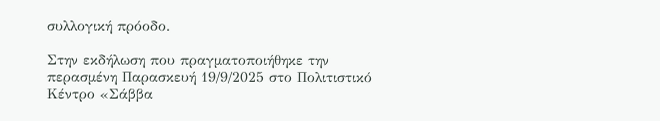συλλογική πρόοδο.

Στην εκδήλωση που πραγματοποιήθηκε την  περασμένη Παρασκευή 19/9/2025 στο Πολιτιστικό Κέντρο «Σάββα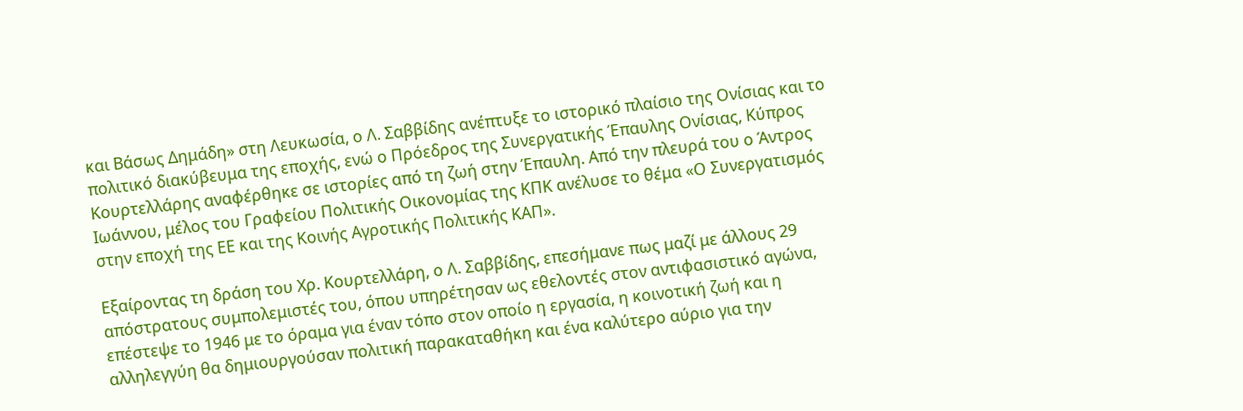και Βάσως Δημάδη» στη Λευκωσία, ο Λ. Σαββίδης ανέπτυξε το ιστορικό πλαίσιο της Ονίσιας και το πολιτικό διακύβευμα της εποχής, ενώ ο Πρόεδρος της Συνεργατικής Έπαυλης Ονίσιας, Κύπρος Κουρτελλάρης αναφέρθηκε σε ιστορίες από τη ζωή στην Έπαυλη. Από την πλευρά του ο Άντρος Ιωάννου, μέλος του Γραφείου Πολιτικής Οικονομίας της ΚΠΚ ανέλυσε το θέμα «Ο Συνεργατισμός στην εποχή της ΕΕ και της Κοινής Αγροτικής Πολιτικής ΚΑΠ».

Εξαίροντας τη δράση του Χρ. Κουρτελλάρη, ο Λ. Σαββίδης, επεσήμανε πως μαζί με άλλους 29 απόστρατους συμπολεμιστές του, όπου υπηρέτησαν ως εθελοντές στον αντιφασιστικό αγώνα, επέστεψε το 1946 με το όραμα για έναν τόπο στον οποίο η εργασία, η κοινοτική ζωή και η αλληλεγγύη θα δημιουργούσαν πολιτική παρακαταθήκη και ένα καλύτερο αύριο για την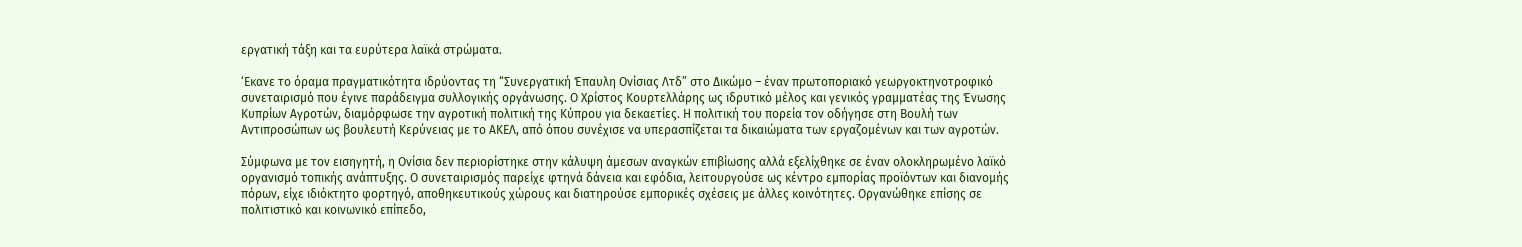εργατική τάξη και τα ευρύτερα λαϊκά στρώματα.

‘Εκανε το όραμα πραγματικότητα ιδρύοντας τη “Συνεργατική Έπαυλη Ονίσιας Λτδ” στο Δικώμο – έναν πρωτοποριακό γεωργοκτηνοτροφικό συνεταιρισμό που έγινε παράδειγμα συλλογικής οργάνωσης. Ο Χρίστος Κουρτελλάρης ως ιδρυτικό μέλος και γενικός γραμματέας της Ένωσης Κυπρίων Αγροτών, διαμόρφωσε την αγροτική πολιτική της Κύπρου για δεκαετίες. Η πολιτική του πορεία τον οδήγησε στη Βουλή των Αντιπροσώπων ως βουλευτή Κερύνειας με το ΑΚΕΛ, από όπου συνέχισε να υπερασπίζεται τα δικαιώματα των εργαζομένων και των αγροτών.

Σύμφωνα με τον εισηγητή, η Ονίσια δεν περιορίστηκε στην κάλυψη άμεσων αναγκών επιβίωσης αλλά εξελίχθηκε σε έναν ολοκληρωμένο λαϊκό οργανισμό τοπικής ανάπτυξης. Ο συνεταιρισμός παρείχε φτηνά δάνεια και εφόδια, λειτουργούσε ως κέντρο εμπορίας προϊόντων και διανομής πόρων, είχε ιδιόκτητο φορτηγό, αποθηκευτικούς χώρους και διατηρούσε εμπορικές σχέσεις με άλλες κοινότητες. Οργανώθηκε επίσης σε πολιτιστικό και κοινωνικό επίπεδο,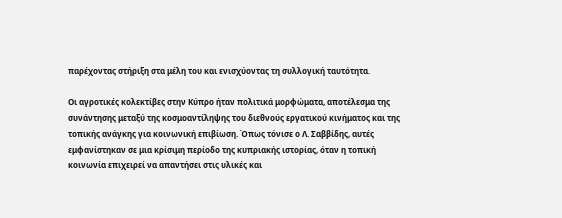παρέχοντας στήριξη στα μέλη του και ενισχύοντας τη συλλογική ταυτότητα.

Οι αγροτικές κολεκτίβες στην Κύπρο ήταν πολιτικά μορφώματα, αποτέλεσμα της συνάντησης μεταξύ της κοσμοαντίληψης του διεθνούς εργατικού κινήματος και της τοπικής ανάγκης για κοινωνική επιβίωση. Όπως τόνισε ο Λ. Σαββίδης, αυτές εμφανίστηκαν σε μια κρίσιμη περίοδο της κυπριακής ιστορίας, όταν η τοπική κοινωνία επιχειρεί να απαντήσει στις υλικές και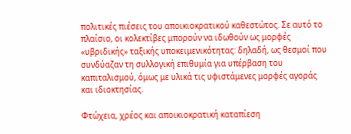πολιτικές πιέσεις του αποικιοκρατικού καθεστώτος. Σε αυτό το πλαίσιο, οι κολεκτίβες μπορούν να ιδωθούν ως μορφές «υβριδικής» ταξικής υποκειμενικότητας: δηλαδή, ως θεσμοί που συνδύαζαν τη συλλογική επιθυμία για υπέρβαση του καπιταλισμού, όμως με υλικά τις υφιστάμενες μορφές αγοράς και ιδιοκτησίας.

Φτώχεια, χρέος και αποικιοκρατική καταπίεση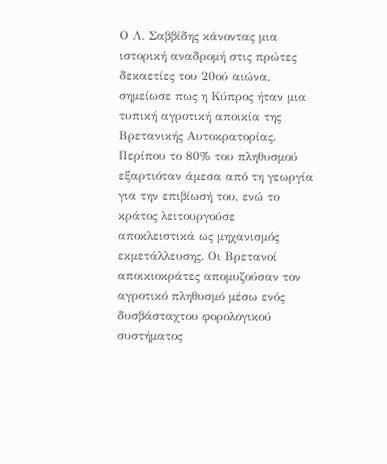Ο Λ. Σαββίδης κάνοντας μια ιστορική αναδρομή στις πρώτες δεκαετίες του 20ού αιώνα, σημείωσε πως η Κύπρος ήταν μια τυπική αγροτική αποικία της Βρετανικής Αυτοκρατορίας. Περίπου το 80% του πληθυσμού εξαρτιόταν άμεσα από τη γεωργία για την επιβίωσή του, ενώ το κράτος λειτουργούσε αποκλειστικά ως μηχανισμός εκμετάλλευσης. Οι Βρετανοί αποικιοκράτες απομυζούσαν τον αγροτικό πληθυσμό μέσω ενός δυσβάσταχτου φορολογικού συστήματος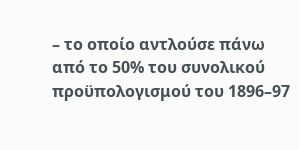– το οποίο αντλούσε πάνω από το 50% του συνολικού προϋπολογισμού του 1896–97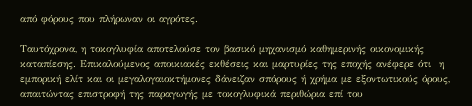από φόρους που πλήρωναν οι αγρότες.

Ταυτόχρονα, η τοκογλυφία αποτελούσε τον βασικό μηχανισμό καθημερινής οικονομικής καταπίεσης. Επικαλούμενος αποικιακές εκθέσεις και μαρτυρίες της εποχής ανέφερε ότι  η εμπορική ελίτ και οι μεγαλογαιοκτήμονες δάνειζαν σπόρους ή χρήμα με εξοντωτικούς όρους, απαιτώντας επιστροφή της παραγωγής με τοκογλυφικά περιθώρια επί του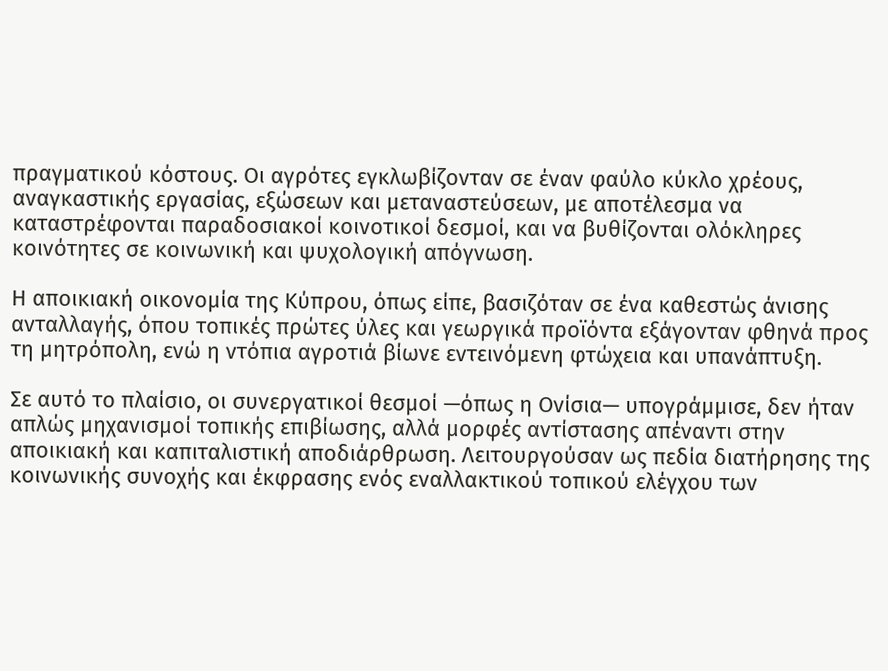πραγματικού κόστους. Οι αγρότες εγκλωβίζονταν σε έναν φαύλο κύκλο χρέους, αναγκαστικής εργασίας, εξώσεων και μεταναστεύσεων, με αποτέλεσμα να καταστρέφονται παραδοσιακοί κοινοτικοί δεσμοί, και να βυθίζονται ολόκληρες κοινότητες σε κοινωνική και ψυχολογική απόγνωση.

Η αποικιακή οικονομία της Κύπρου, όπως είπε, βασιζόταν σε ένα καθεστώς άνισης ανταλλαγής, όπου τοπικές πρώτες ύλες και γεωργικά προϊόντα εξάγονταν φθηνά προς τη μητρόπολη, ενώ η ντόπια αγροτιά βίωνε εντεινόμενη φτώχεια και υπανάπτυξη.

Σε αυτό το πλαίσιο, οι συνεργατικοί θεσμοί —όπως η Ονίσια— υπογράμμισε, δεν ήταν απλώς μηχανισμοί τοπικής επιβίωσης, αλλά μορφές αντίστασης απέναντι στην αποικιακή και καπιταλιστική αποδιάρθρωση. Λειτουργούσαν ως πεδία διατήρησης της κοινωνικής συνοχής και έκφρασης ενός εναλλακτικού τοπικού ελέγχου των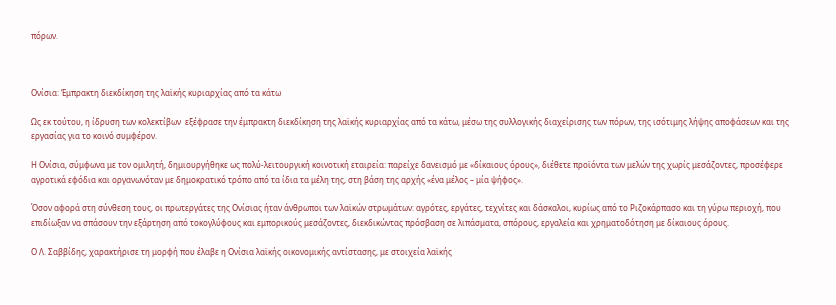πόρων.



Ονίσια: ‘Εμπρακτη διεκδίκηση της λαϊκής κυριαρχίας από τα κάτω

Ως εκ τούτου, η ίδρυση των κολεκτίβων  εξέφρασε την έμπρακτη διεκδίκηση της λαϊκής κυριαρχίας από τα κάτω, μέσω της συλλογικής διαχείρισης των πόρων, της ισότιμης λήψης αποφάσεων και της εργασίας για το κοινό συμφέρον.

Η Ονίσια, σύμφωνα με τον ομιλητή, δημιουργήθηκε ως πολύ-λειτουργική κοινοτική εταιρεία: παρείχε δανεισμό με «δίκαιους όρους», διέθετε προϊόντα των μελών της χωρίς μεσάζοντες, προσέφερε αγροτικά εφόδια και οργανωνόταν με δημοκρατικό τρόπο από τα ίδια τα μέλη της, στη βάση της αρχής «ένα μέλος – μία ψήφος».

Όσον αφορά στη σύνθεση τους, οι πρωτεργάτες της Ονίσιας ήταν άνθρωποι των λαϊκών στρωμάτων: αγρότες, εργάτες, τεχνίτες και δάσκαλοι, κυρίως από το Ριζοκάρπασο και τη γύρω περιοχή, που επιδίωξαν να σπάσουν την εξάρτηση από τοκογλύφους και εμπορικούς μεσάζοντες, διεκδικώντας πρόσβαση σε λιπάσματα, σπόρους, εργαλεία και χρηματοδότηση με δίκαιους όρους.

Ο Λ. Σαββίδης, χαρακτήρισε τη μορφή που έλαβε η Ονίσια λαϊκής οικονομικής αντίστασης, με στοιχεία λαϊκής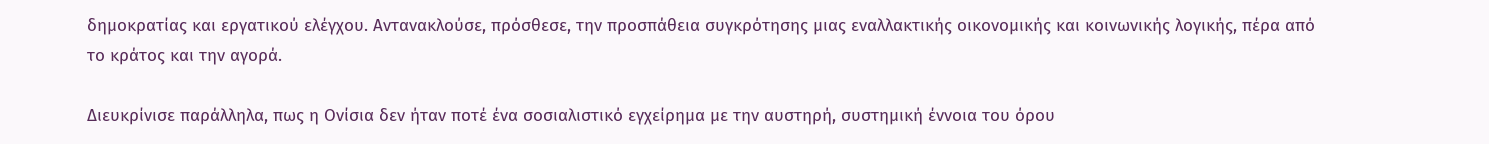δημοκρατίας και εργατικού ελέγχου. Αντανακλούσε, πρόσθεσε, την προσπάθεια συγκρότησης μιας εναλλακτικής οικονομικής και κοινωνικής λογικής, πέρα από το κράτος και την αγορά.

Διευκρίνισε παράλληλα, πως η Ονίσια δεν ήταν ποτέ ένα σοσιαλιστικό εγχείρημα με την αυστηρή, συστημική έννοια του όρου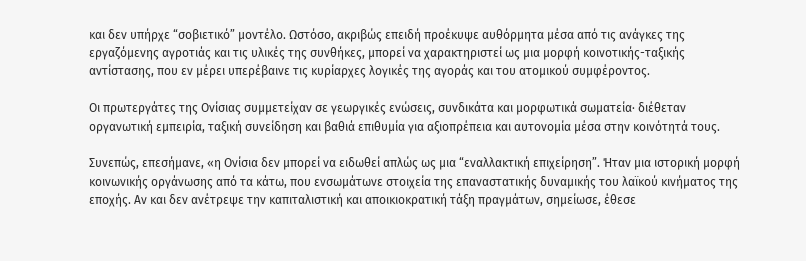και δεν υπήρχε “σοβιετικό” μοντέλο. Ωστόσο, ακριβώς επειδή προέκυψε αυθόρμητα μέσα από τις ανάγκες της εργαζόμενης αγροτιάς και τις υλικές της συνθήκες, μπορεί να χαρακτηριστεί ως μια μορφή κοινοτικής-ταξικής αντίστασης, που εν μέρει υπερέβαινε τις κυρίαρχες λογικές της αγοράς και του ατομικού συμφέροντος.

Οι πρωτεργάτες της Ονίσιας συμμετείχαν σε γεωργικές ενώσεις, συνδικάτα και μορφωτικά σωματεία· διέθεταν οργανωτική εμπειρία, ταξική συνείδηση και βαθιά επιθυμία για αξιοπρέπεια και αυτονομία μέσα στην κοινότητά τους.

Συνεπώς, επεσήμανε, «η Ονίσια δεν μπορεί να ειδωθεί απλώς ως μια “εναλλακτική επιχείρηση”. Ήταν μια ιστορική μορφή κοινωνικής οργάνωσης από τα κάτω, που ενσωμάτωνε στοιχεία της επαναστατικής δυναμικής του λαϊκού κινήματος της εποχής. Αν και δεν ανέτρεψε την καπιταλιστική και αποικιοκρατική τάξη πραγμάτων, σημείωσε, έθεσε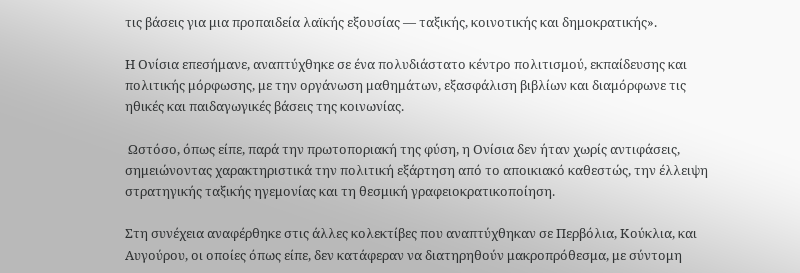τις βάσεις για μια προπαιδεία λαϊκής εξουσίας — ταξικής, κοινοτικής και δημοκρατικής».

Η Ονίσια επεσήμανε, αναπτύχθηκε σε ένα πολυδιάστατο κέντρο πολιτισμού, εκπαίδευσης και πολιτικής μόρφωσης, με την οργάνωση μαθημάτων, εξασφάλιση βιβλίων και διαμόρφωνε τις ηθικές και παιδαγωγικές βάσεις της κοινωνίας.

 Ωστόσο, όπως είπε, παρά την πρωτοποριακή της φύση, η Ονίσια δεν ήταν χωρίς αντιφάσεις, σημειώνοντας χαρακτηριστικά την πολιτική εξάρτηση από το αποικιακό καθεστώς, την έλλειψη στρατηγικής ταξικής ηγεμονίας και τη θεσμική γραφειοκρατικοποίηση.

Στη συνέχεια αναφέρθηκε στις άλλες κολεκτίβες που αναπτύχθηκαν σε Περβόλια, Κούκλια, και Αυγούρου, οι οποίες όπως είπε, δεν κατάφεραν να διατηρηθούν μακροπρόθεσμα, με σύντομη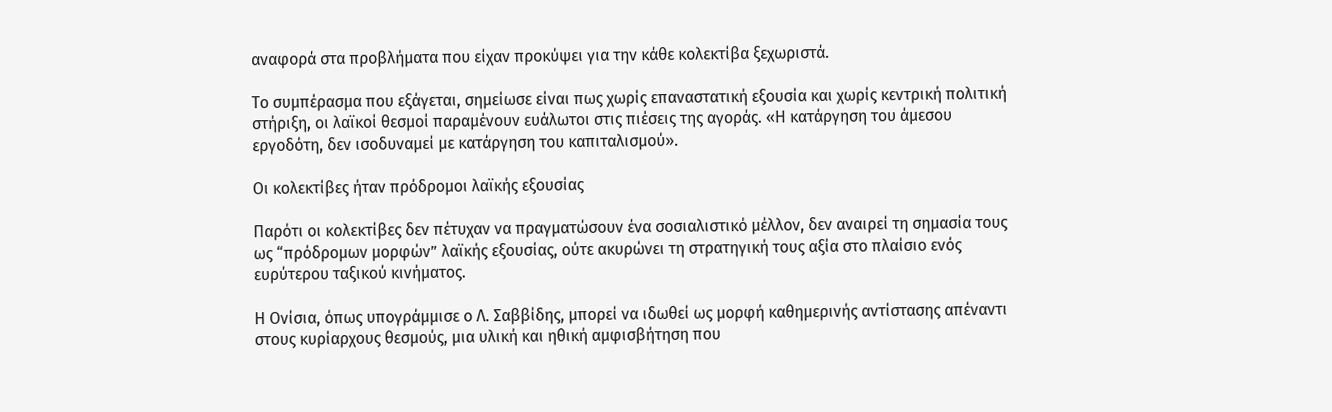αναφορά στα προβλήματα που είχαν προκύψει για την κάθε κολεκτίβα ξεχωριστά.

Το συμπέρασμα που εξάγεται, σημείωσε είναι πως χωρίς επαναστατική εξουσία και χωρίς κεντρική πολιτική στήριξη, οι λαϊκοί θεσμοί παραμένουν ευάλωτοι στις πιέσεις της αγοράς. «Η κατάργηση του άμεσου εργοδότη, δεν ισοδυναμεί με κατάργηση του καπιταλισμού».

Οι κολεκτίβες ήταν πρόδρομοι λαϊκής εξουσίας

Παρότι οι κολεκτίβες δεν πέτυχαν να πραγματώσουν ένα σοσιαλιστικό μέλλον, δεν αναιρεί τη σημασία τους ως “πρόδρομων μορφών” λαϊκής εξουσίας, ούτε ακυρώνει τη στρατηγική τους αξία στο πλαίσιο ενός ευρύτερου ταξικού κινήματος.

Η Ονίσια, όπως υπογράμμισε ο Λ. Σαββίδης, μπορεί να ιδωθεί ως μορφή καθημερινής αντίστασης απέναντι στους κυρίαρχους θεσμούς, μια υλική και ηθική αμφισβήτηση που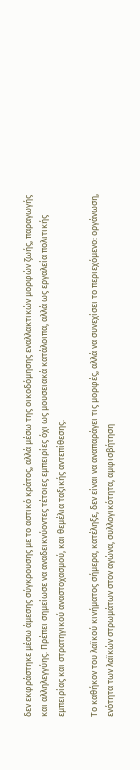δεν εκφράστηκε μέσω άμεσης σύγκρουσης με το αστικό κράτος, αλλά μέσω της οικοδόμησης εναλλακτικών μορφών ζωής, παραγωγής και αλληλεγγύης. Πρέπει σημείωσε να αναδεικνύοντες τέτοιες εμπειρίες όχι ως μουσειακά κατάλοιπα, αλλά ως εργαλεία πολιτικής εμπειρίας και στρατηγικού αναστοχασμού, και θεμέλια ταξικής αντεπίθεσης.

Το καθήκον του λαϊκού κινήματος σήμερα, κατέληξε, δεν είναι να αναπαράγει τις μορφές, αλλά να συνεχίσει το περιεχόμενο: οργάνωση, ενότητα των λαϊκών στρωμάτων στον αγώνα, συλλογικότητα, αμφισβήτηση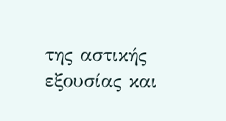της αστικής εξουσίας και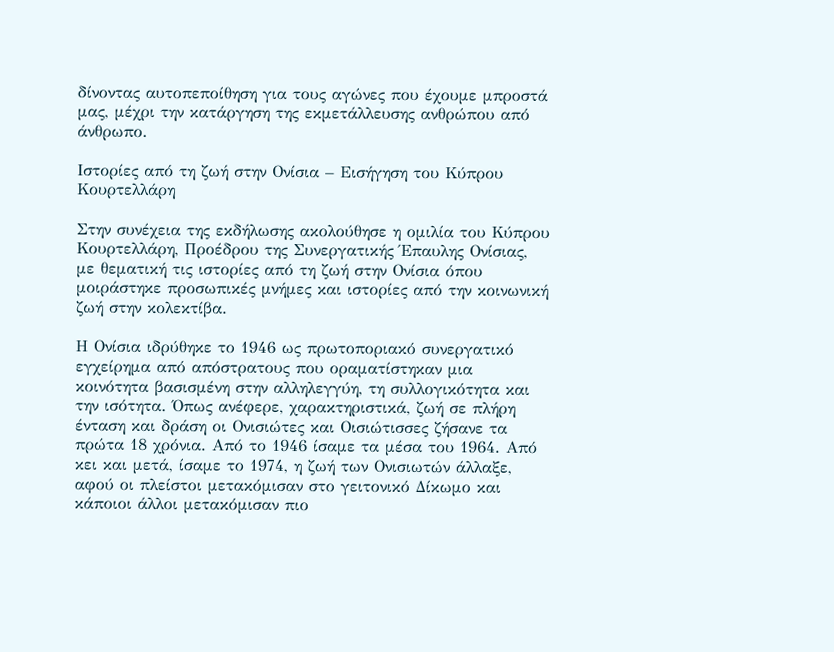δίνοντας αυτοπεποίθηση για τους αγώνες που έχουμε μπροστά μας, μέχρι την κατάργηση της εκμετάλλευσης ανθρώπου από άνθρωπο.

Ιστορίες από τη ζωή στην Ονίσια – Εισήγηση του Κύπρου Κουρτελλάρη

Στην συνέχεια της εκδήλωσης ακολούθησε η ομιλία του Κύπρου Κουρτελλάρη, Προέδρου της Συνεργατικής Έπαυλης Ονίσιας, με θεματική τις ιστορίες από τη ζωή στην Ονίσια όπου μοιράστηκε προσωπικές μνήμες και ιστορίες από την κοινωνική ζωή στην κολεκτίβα.

Η Ονίσια ιδρύθηκε το 1946 ως πρωτοποριακό συνεργατικό εγχείρημα από απόστρατους που οραματίστηκαν μια κοινότητα βασισμένη στην αλληλεγγύη, τη συλλογικότητα και την ισότητα. Όπως ανέφερε, χαρακτηριστικά, ζωή σε πλήρη ένταση και δράση οι Ονισιώτες και Οισιώτισσες ζήσανε τα πρώτα 18 χρόνια. Από το 1946 ίσαμε τα μέσα του 1964. Από κει και μετά, ίσαμε το 1974, η ζωή των Ονισιωτών άλλαξε, αφού οι πλείστοι μετακόμισαν στο γειτονικό Δίκωμο και κάποιοι άλλοι μετακόμισαν πιο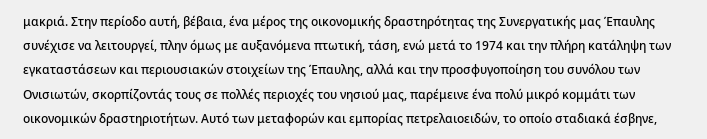μακριά. Στην περίοδο αυτή, βέβαια, ένα μέρος της οικονομικής δραστηρότητας της Συνεργατικής μας Έπαυλης συνέχισε να λειτουργεί, πλην όμως με αυξανόμενα πτωτική, τάση, ενώ μετά το 1974 και την πλήρη κατάληψη των εγκαταστάσεων και περιουσιακών στοιχείων της Έπαυλης, αλλά και την προσφυγοποίηση του συνόλου των Ονισιωτών, σκορπίζοντάς τους σε πολλές περιοχές του νησιού μας, παρέμεινε ένα πολύ μικρό κομμάτι των οικονομικών δραστηριοτήτων. Αυτό των μεταφορών και εμπορίας πετρελαιοειδών, το οποίο σταδιακά έσβηνε,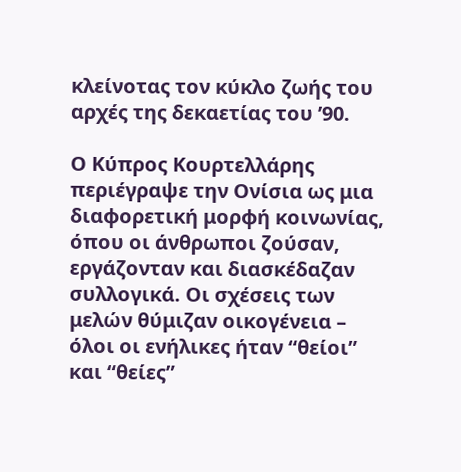κλείνοτας τον κύκλο ζωής του αρχές της δεκαετίας του ’90.

Ο Κύπρος Κουρτελλάρης περιέγραψε την Ονίσια ως μια διαφορετική μορφή κοινωνίας, όπου οι άνθρωποι ζούσαν, εργάζονταν και διασκέδαζαν συλλογικά. Οι σχέσεις των μελών θύμιζαν οικογένεια – όλοι οι ενήλικες ήταν “θείοι” και “θείες”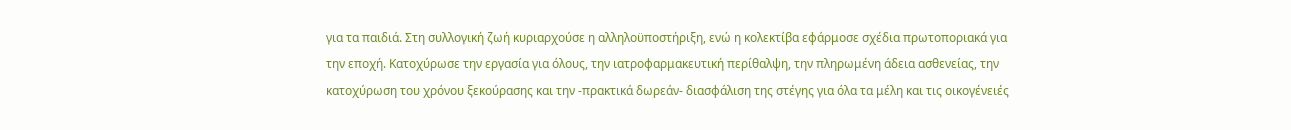για τα παιδιά. Στη συλλογική ζωή κυριαρχούσε η αλληλοϋποστήριξη, ενώ η κολεκτίβα εφάρμοσε σχέδια πρωτοποριακά για την εποχή. Κατοχύρωσε την εργασία για όλους, την ιατροφαρμακευτική περίθαλψη, την πληρωμένη άδεια ασθενείας, την κατοχύρωση του χρόνου ξεκούρασης και την -πρακτικά δωρεάν- διασφάλιση της στέγης για όλα τα μέλη και τις οικογένειές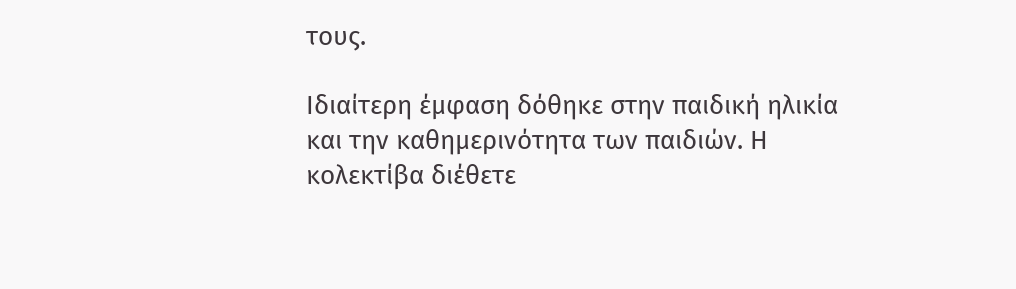τους.

Ιδιαίτερη έμφαση δόθηκε στην παιδική ηλικία και την καθημερινότητα των παιδιών. Η κολεκτίβα διέθετε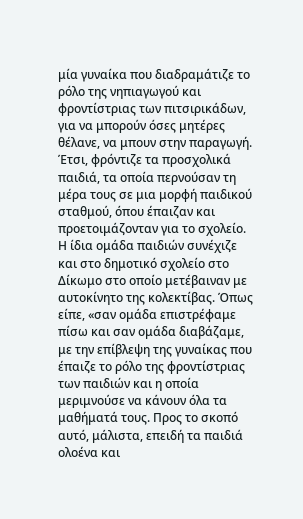μία γυναίκα που διαδραμάτιζε το ρόλο της νηπιαγωγού και φροντίστριας των πιτσιρικάδων, για να μπορούν όσες μητέρες θέλανε, να μπουν στην παραγωγή.  Έτσι, φρόντιζε τα προσχολικά παιδιά, τα οποία περνούσαν τη μέρα τους σε μια μορφή παιδικού σταθμού, όπου έπαιζαν και προετοιμάζονταν για το σχολείο. Η ίδια ομάδα παιδιών συνέχιζε και στο δημοτικό σχολείο στο Δίκωμο στο οποίο μετέβαιναν με αυτοκίνητο της κολεκτίβας. Όπως είπε, «σαν ομάδα επιστρέφαμε πίσω και σαν ομάδα διαβάζαμε, με την επίβλεψη της γυναίκας που έπαιζε το ρόλο της φροντίστριας των παιδιών και η οποία μεριμνούσε να κάνουν όλα τα μαθήματά τους. Προς το σκοπό αυτό, μάλιστα, επειδή τα παιδιά ολοένα και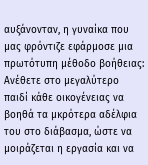αυξάνονταν, η γυναίκα που μας φρόντιζε εφάρμοσε μια πρωτότυπη μέθοδο βοήθειας: Ανέθετε στο μεγαλύτερο παιδί κάθε οικογένειας να βοηθά τα μκρότερα αδέλφια του στο διάβασμα, ώστε να μοιράζεται η εργασία και να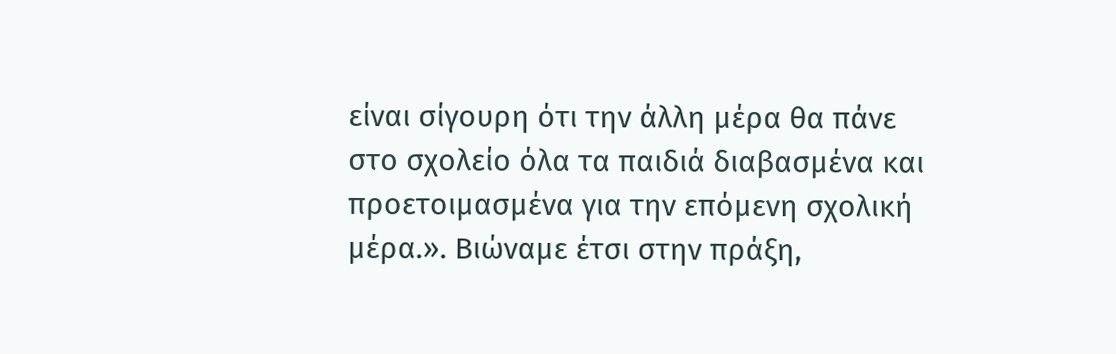είναι σίγουρη ότι την άλλη μέρα θα πάνε στο σχολείο όλα τα παιδιά διαβασμένα και προετοιμασμένα για την επόμενη σχολική μέρα.». Βιώναμε έτσι στην πράξη,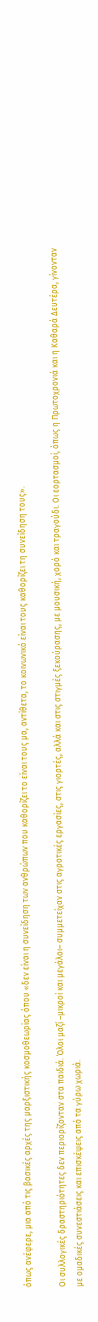όπως ανέφερε, μια από τις βασικές αρχές της μαρξιστικής κοσμοθεωρίας όπου «δεν είναι η συνείδηση των ανθρώπων που καθορίζει το είναι τους μα, αντίθετα, το κοινωνικό είναι τους καθορίζει τη συνείδηση τους».

Οι συλλογικές δραστηριότητες δεν περιορίζονταν στα παιδιά. Όλοι μαζί –μικροί και μεγάλοι– συμμετείχαν στις αγροτικές εργασίες, στις γιορτές, αλλά και στις στιγμές ξεκούρασης, με μουσική, χορό και τραγούδι. Οι εορτασμοί, όπως η Πρωτοχρονιά και η Καθαρά Δευτέρα, γίνονταν με ομαδικές συνεστιάσεις και επισκέψεις από τα γύρω χωριά.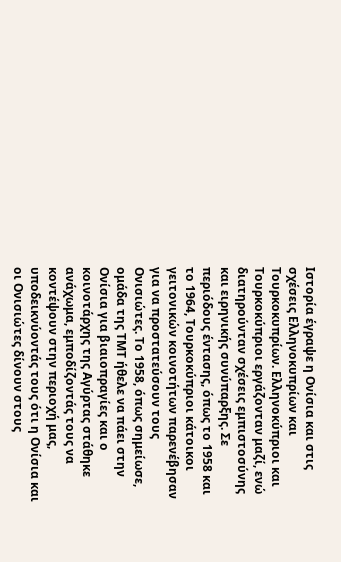Ιστορία έγραψε η Ονίσια και στις σχέσεις Ελληνοκυπρίων και Τουρκοκυπρίων. Ελληνοκύπριοι και Τουρκοκύπριοι εργάζονταν μαζί, ενώ διατηρούνταν σχέσεις εμπιστοσύνης και ειρηνικής συνύπαρξης. Σε περιόδους έντασης, όπως το 1958 και το 1964, Τουρκοκύπριοι κάτοικοι γειτονικών κοινοτήτων παρενέβησαν για να προστατεύσουν τους Ονισιώτες. Το 1958, όπως σημείωσε, ομάδα της ΤΜΤ ήθελε να πάει στην Ονίσια για βιαιοπραγίες και ο κοινοτάρχης της Αγύρτας στάθηκε ανάχωμα, εμποδίζοντάς τους να κοντέψουν στην περιοχή μας, υποδεικνύοντάς τους ότι η Ονίσια και οι Ονισιώτες δίνουν στους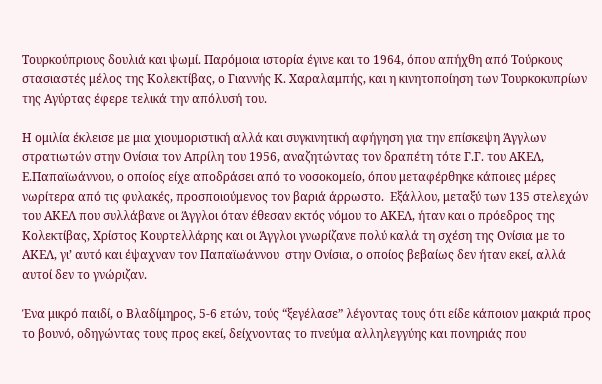Τουρκούπριους δουλιά και ψωμί. Παρόμοια ιστορία έγινε και το 1964, όπου απήχθη από Τούρκους στασιαστές μέλος της Κολεκτίβας, ο Γιαννής Κ. Χαραλαμπής, και η κινητοποίηση των Τουρκοκυπρίων της Αγύρτας έφερε τελικά την απόλυσή του.

Η ομιλία έκλεισε με μια χιουμοριστική αλλά και συγκινητική αφήγηση για την επίσκεψη Άγγλων στρατιωτών στην Ονίσια τον Απρίλη του 1956, αναζητώντας τον δραπέτη τότε Γ.Γ. του ΑΚΕΛ, Ε.Παπαϊωάννου, ο οποίος είχε αποδράσει από το νοσοκομείο, όπου μεταφέρθηκε κάποιες μέρες νωρίτερα από τις φυλακές, προσποιούμενος τον βαριά άρρωστο.  Εξάλλου, μεταξύ των 135 στελεχών του ΑΚΕΛ που συλλάβανε οι Άγγλοι όταν έθεσαν εκτός νόμου το ΑΚΕΛ, ήταν και ο πρόεδρος της Κολεκτίβας, Χρίστος Κουρτελλάρης και οι Άγγλοι γνωρίζανε πολύ καλά τη σχέση της Ονίσια με το ΑΚΕΛ, γι’ αυτό και έψαχναν τον Παπαϊωάννου  στην Ονίσια, ο οποίος βεβαίως δεν ήταν εκεί, αλλά αυτοί δεν το γνώριζαν.

Ένα μικρό παιδί, ο Βλαδίμηρος, 5-6 ετών, τούς “ξεγέλασε” λέγοντας τους ότι είδε κάποιον μακριά προς το βουνό, οδηγώντας τους προς εκεί, δείχνοντας το πνεύμα αλληλεγγύης και πονηριάς που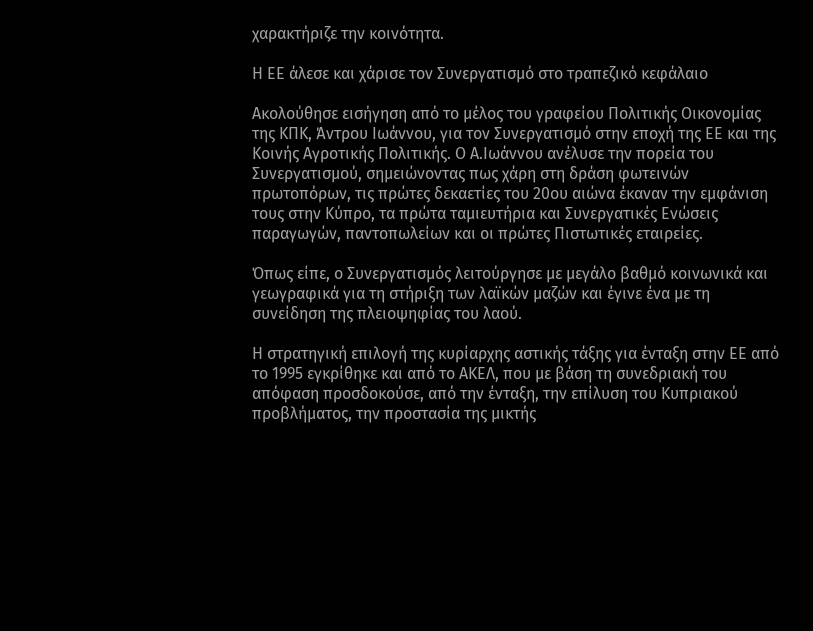χαρακτήριζε την κοινότητα.

Η ΕΕ άλεσε και χάρισε τον Συνεργατισμό στο τραπεζικό κεφάλαιο

Ακολούθησε εισήγηση από το μέλος του γραφείου Πολιτικής Οικονομίας της ΚΠΚ, Άντρου Ιωάννου, για τον Συνεργατισμό στην εποχή της ΕΕ και της Κοινής Αγροτικής Πολιτικής. Ο Α.Ιωάννου ανέλυσε την πορεία του Συνεργατισμού, σημειώνοντας πως χάρη στη δράση φωτεινών πρωτοπόρων, τις πρώτες δεκαετίες του 20ου αιώνα έκαναν την εμφάνιση τους στην Κύπρο, τα πρώτα ταμιευτήρια και Συνεργατικές Ενώσεις παραγωγών, παντοπωλείων και οι πρώτες Πιστωτικές εταιρείες.

Όπως είπε, ο Συνεργατισμός λειτούργησε με μεγάλο βαθμό κοινωνικά και γεωγραφικά για τη στήριξη των λαϊκών μαζών και έγινε ένα με τη συνείδηση της πλειοψηφίας του λαού.

Η στρατηγική επιλογή της κυρίαρχης αστικής τάξης για ένταξη στην ΕΕ από το 1995 εγκρίθηκε και από το ΑΚΕΛ, που με βάση τη συνεδριακή του απόφαση προσδοκούσε, από την ένταξη, την επίλυση του Κυπριακού προβλήματος, την προστασία της μικτής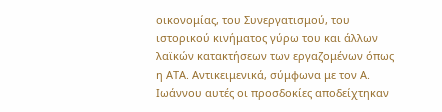οικονομίας, του Συνεργατισμού, του ιστορικού κινήματος γύρω του και άλλων λαϊκών κατακτήσεων των εργαζομένων όπως η AΤΑ. Αντικειμενικά, σύμφωνα με τον Α. Ιωάννου αυτές οι προσδοκίες αποδείχτηκαν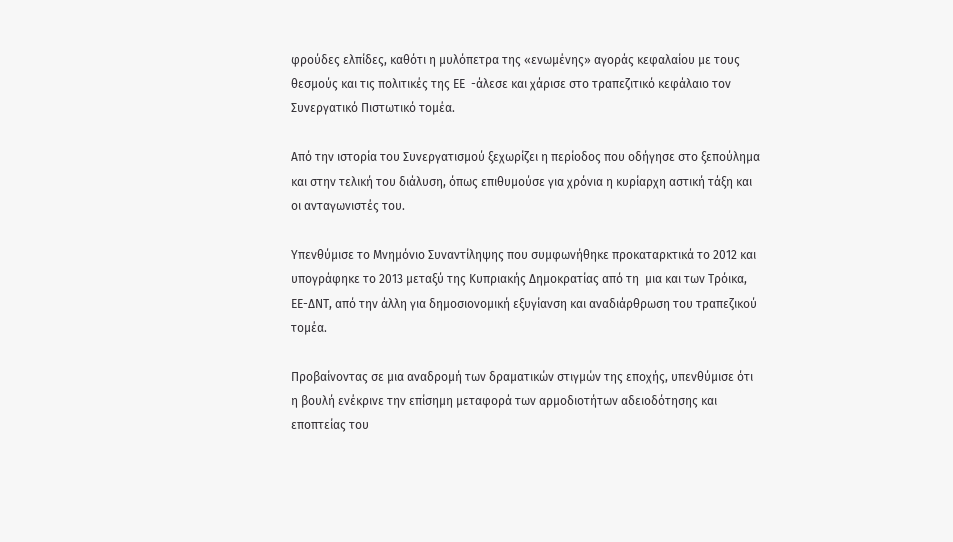φρούδες ελπίδες, καθότι η μυλόπετρα της «ενωμένης» αγοράς κεφαλαίου με τους θεσμούς και τις πολιτικές της ΕΕ  -άλεσε και χάρισε στο τραπεζιτικό κεφάλαιο τον Συνεργατικό Πιστωτικό τομέα.

Από την ιστορία του Συνεργατισμού ξεχωρίζει η περίοδος που οδήγησε στο ξεπούλημα και στην τελική του διάλυση, όπως επιθυμούσε για χρόνια η κυρίαρχη αστική τάξη και οι ανταγωνιστές του.

Υπενθύμισε το Μνημόνιο Συναντίληψης που συμφωνήθηκε προκαταρκτικά το 2012 και υπογράφηκε το 2013 μεταξύ της Κυπριακής Δημοκρατίας από τη  μια και των Τρόικα, ΕΕ-ΔΝΤ, από την άλλη για δημοσιονομική εξυγίανση και αναδιάρθρωση του τραπεζικού τομέα.

Προβαίνοντας σε μια αναδρομή των δραματικών στιγμών της εποχής, υπενθύμισε ότι η βουλή ενέκρινε την επίσημη μεταφορά των αρμοδιοτήτων αδειοδότησης και εποπτείας του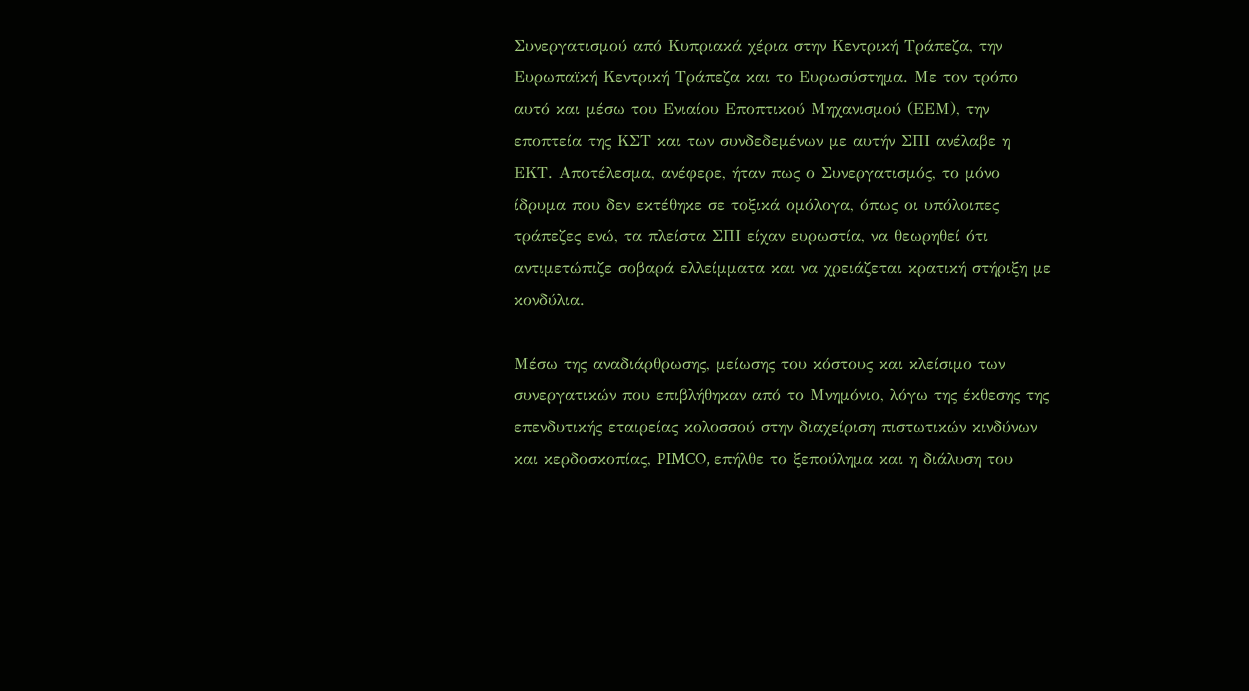Συνεργατισμού από Κυπριακά χέρια στην Κεντρική Τράπεζα, την Ευρωπαϊκή Κεντρική Τράπεζα και το Ευρωσύστημα. Με τον τρόπο αυτό και μέσω του Ενιαίου Εποπτικού Μηχανισμού (ΕΕΜ), την εποπτεία της ΚΣΤ και των συνδεδεμένων με αυτήν ΣΠΙ ανέλαβε η ΕΚΤ. Αποτέλεσμα, ανέφερε, ήταν πως ο Συνεργατισμός, το μόνο ίδρυμα που δεν εκτέθηκε σε τοξικά ομόλογα, όπως οι υπόλοιπες τράπεζες ενώ, τα πλείστα ΣΠΙ είχαν ευρωστία, να θεωρηθεί ότι αντιμετώπιζε σοβαρά ελλείμματα και να χρειάζεται κρατική στήριξη με κονδύλια.

Μέσω της αναδιάρθρωσης, μείωσης του κόστους και κλείσιμο των συνεργατικών που επιβλήθηκαν από το Μνημόνιο, λόγω της έκθεσης της επενδυτικής εταιρείας κολοσσού στην διαχείριση πιστωτικών κινδύνων και κερδοσκοπίας, PIMCO, επήλθε το ξεπούλημα και η διάλυση του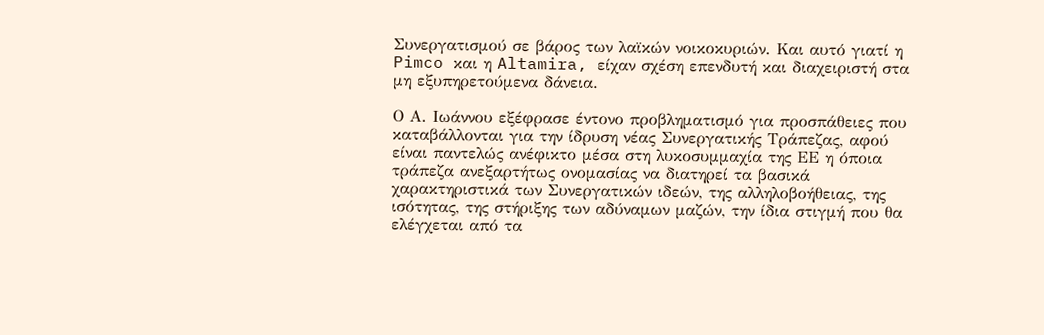Συνεργατισμού σε βάρος των λαϊκών νοικοκυριών. Και αυτό γιατί η Pimco και η Altamira, είχαν σχέση επενδυτή και διαχειριστή στα μη εξυπηρετούμενα δάνεια.

Ο Α. Ιωάννου εξέφρασε έντονο προβληματισμό για προσπάθειες που καταβάλλονται για την ίδρυση νέας Συνεργατικής Τράπεζας, αφού είναι παντελώς ανέφικτο μέσα στη λυκοσυμμαχία της ΕΕ η όποια τράπεζα ανεξαρτήτως ονομασίας να διατηρεί τα βασικά χαρακτηριστικά των Συνεργατικών ιδεών, της αλληλοβοήθειας, της ισότητας, της στήριξης των αδύναμων μαζών, την ίδια στιγμή που θα ελέγχεται από τα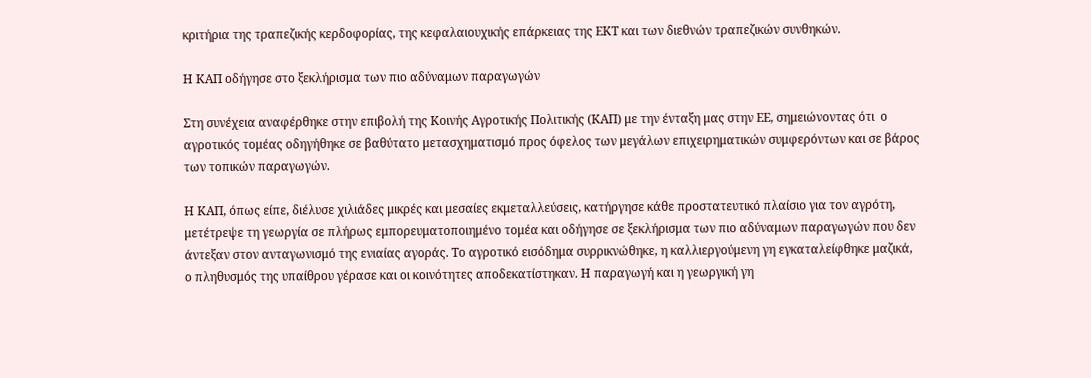κριτήρια της τραπεζικής κερδοφορίας, της κεφαλαιουχικής επάρκειας της ΕΚΤ και των διεθνών τραπεζικών συνθηκών.

Η ΚΑΠ οδήγησε στο ξεκλήρισμα των πιο αδύναμων παραγωγών

Στη συνέχεια αναφέρθηκε στην επιβολή της Κοινής Αγροτικής Πολιτικής (ΚΑΠ) με την ένταξη μας στην ΕΕ, σημειώνοντας ότι  ο αγροτικός τομέας οδηγήθηκε σε βαθύτατο μετασχηματισμό προς όφελος των μεγάλων επιχειρηματικών συμφερόντων και σε βάρος των τοπικών παραγωγών.

Η ΚΑΠ, όπως είπε, διέλυσε χιλιάδες μικρές και μεσαίες εκμεταλλεύσεις, κατήργησε κάθε προστατευτικό πλαίσιο για τον αγρότη, μετέτρεψε τη γεωργία σε πλήρως εμπορευματοποιημένο τομέα και οδήγησε σε ξεκλήρισμα των πιο αδύναμων παραγωγών που δεν άντεξαν στον ανταγωνισμό της ενιαίας αγοράς. Το αγροτικό εισόδημα συρρικνώθηκε, η καλλιεργούμενη γη εγκαταλείφθηκε μαζικά, ο πληθυσμός της υπαίθρου γέρασε και οι κοινότητες αποδεκατίστηκαν. Η παραγωγή και η γεωργική γη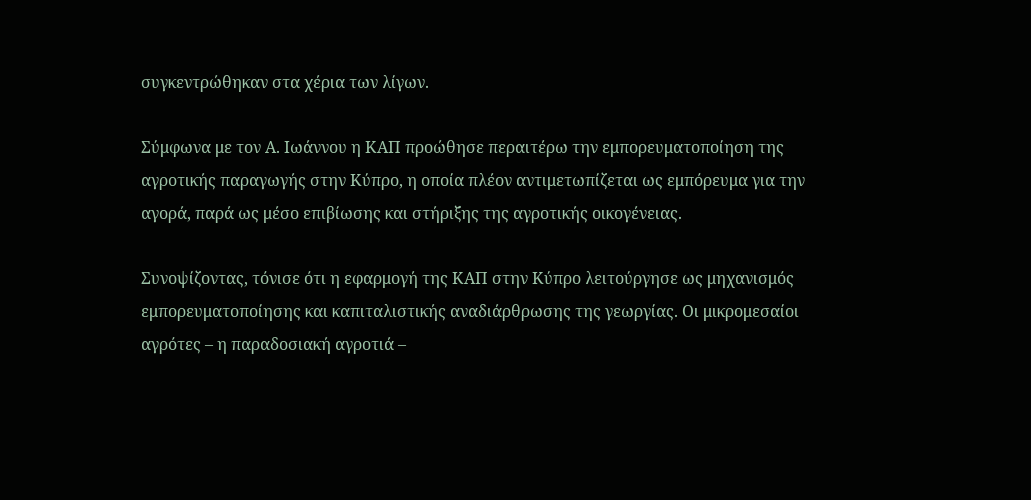συγκεντρώθηκαν στα χέρια των λίγων.

Σύμφωνα με τον Α. Ιωάννου η ΚΑΠ προώθησε περαιτέρω την εμπορευματοποίηση της αγροτικής παραγωγής στην Κύπρο, η οποία πλέον αντιμετωπίζεται ως εμπόρευμα για την αγορά, παρά ως μέσο επιβίωσης και στήριξης της αγροτικής οικογένειας.

Συνοψίζοντας, τόνισε ότι η εφαρμογή της ΚΑΠ στην Κύπρο λειτούργησε ως μηχανισμός εμπορευματοποίησης και καπιταλιστικής αναδιάρθρωσης της γεωργίας. Οι μικρομεσαίοι αγρότες – η παραδοσιακή αγροτιά –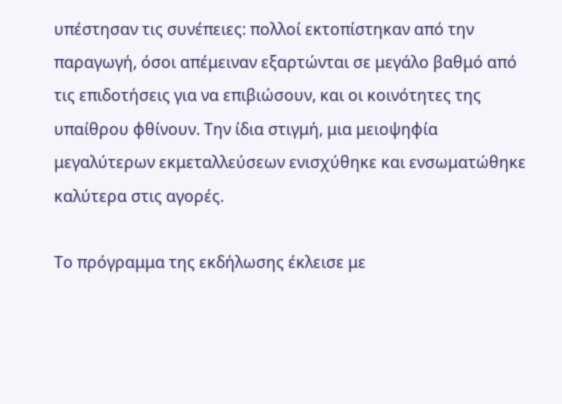υπέστησαν τις συνέπειες: πολλοί εκτοπίστηκαν από την παραγωγή, όσοι απέμειναν εξαρτώνται σε μεγάλο βαθμό από τις επιδοτήσεις για να επιβιώσουν, και οι κοινότητες της υπαίθρου φθίνουν. Την ίδια στιγμή, μια μειοψηφία μεγαλύτερων εκμεταλλεύσεων ενισχύθηκε και ενσωματώθηκε καλύτερα στις αγορές.

Το πρόγραμμα της εκδήλωσης έκλεισε με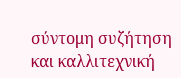σύντομη συζήτηση και καλλιτεχνική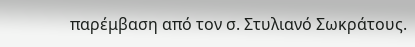παρέμβαση από τον σ. Στυλιανό Σωκράτους.